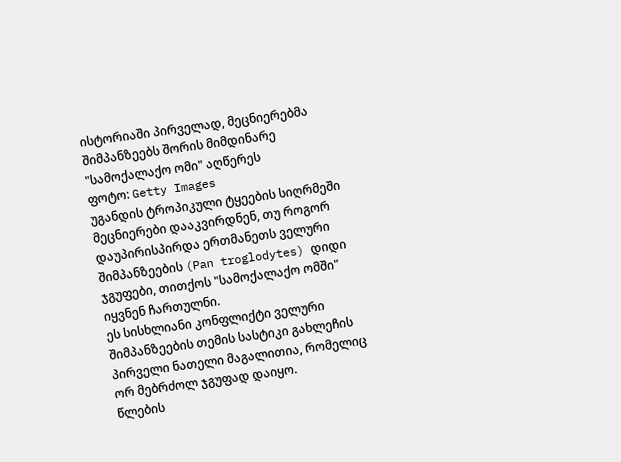ისტორიაში პირველად, მეცნიერებმა შიმპანზეებს შორის მიმდინარე "სამოქალაქო ომი" აღწერეს
ფოტო: Getty Images
უგანდის ტროპიკული ტყეების სიღრმეში მეცნიერები დააკვირდნენ, თუ როგორ დაუპირისპირდა ერთმანეთს ველური შიმპანზეების (Pan troglodytes) დიდი ჯგუფები, თითქოს "სამოქალაქო ომში" იყვნენ ჩართულნი.
ეს სისხლიანი კონფლიქტი ველური შიმპანზეების თემის სასტიკი გახლეჩის პირველი ნათელი მაგალითია, რომელიც ორ მებრძოლ ჯგუფად დაიყო.
წლების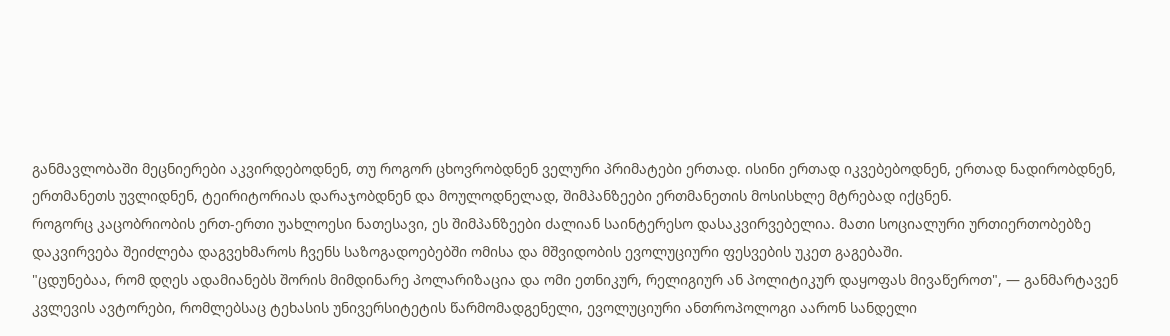განმავლობაში მეცნიერები აკვირდებოდნენ, თუ როგორ ცხოვრობდნენ ველური პრიმატები ერთად. ისინი ერთად იკვებებოდნენ, ერთად ნადირობდნენ, ერთმანეთს უვლიდნენ, ტეირიტორიას დარაჯობდნენ და მოულოდნელად, შიმპანზეები ერთმანეთის მოსისხლე მტრებად იქცნენ.
როგორც კაცობრიობის ერთ-ერთი უახლოესი ნათესავი, ეს შიმპანზეები ძალიან საინტერესო დასაკვირვებელია. მათი სოციალური ურთიერთობებზე დაკვირვება შეიძლება დაგვეხმაროს ჩვენს საზოგადოებებში ომისა და მშვიდობის ევოლუციური ფესვების უკეთ გაგებაში.
"ცდუნებაა, რომ დღეს ადამიანებს შორის მიმდინარე პოლარიზაცია და ომი ეთნიკურ, რელიგიურ ან პოლიტიკურ დაყოფას მივაწეროთ", — განმარტავენ კვლევის ავტორები, რომლებსაც ტეხასის უნივერსიტეტის წარმომადგენელი, ევოლუციური ანთროპოლოგი აარონ სანდელი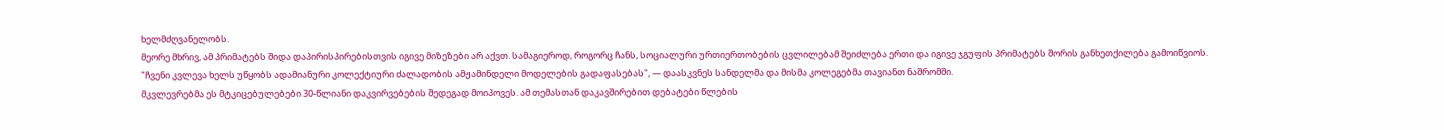ხელმძღვანელობს.
მეორე მხრივ, ამ პრიმატებს შიდა დაპირისპირებისთვის იგივე მიზეზები არ აქვთ. სამაგიეროდ, როგორც ჩანს, სოციალური ურთიერთობების ცვლილებამ შეიძლება ერთი და იგივე ჯგუფის პრიმატებს შორის განხეთქილება გამოიწვიოს.
"ჩვენი კვლევა ხელს უწყობს ადამიანური კოლექტიური ძალადობის ამჟამინდელი მოდელების გადაფასებას", — დაასკვნეს სანდელმა და მისმა კოლეგებმა თავიანთ ნაშრომში.
მკვლევრებმა ეს მტკიცებულებები 30-წლიანი დაკვირვებების შედეგად მოიპოვეს. ამ თემასთან დაკავშირებით დებატები წლების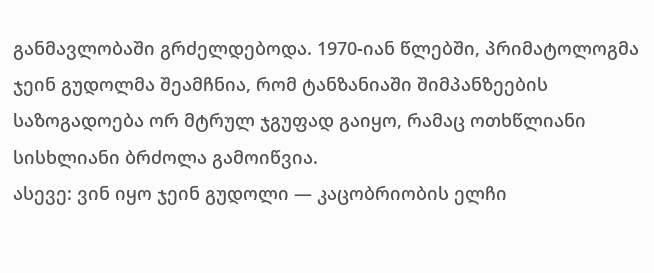განმავლობაში გრძელდებოდა. 1970-იან წლებში, პრიმატოლოგმა ჯეინ გუდოლმა შეამჩნია, რომ ტანზანიაში შიმპანზეების საზოგადოება ორ მტრულ ჯგუფად გაიყო, რამაც ოთხწლიანი სისხლიანი ბრძოლა გამოიწვია.
ასევე: ვინ იყო ჯეინ გუდოლი — კაცობრიობის ელჩი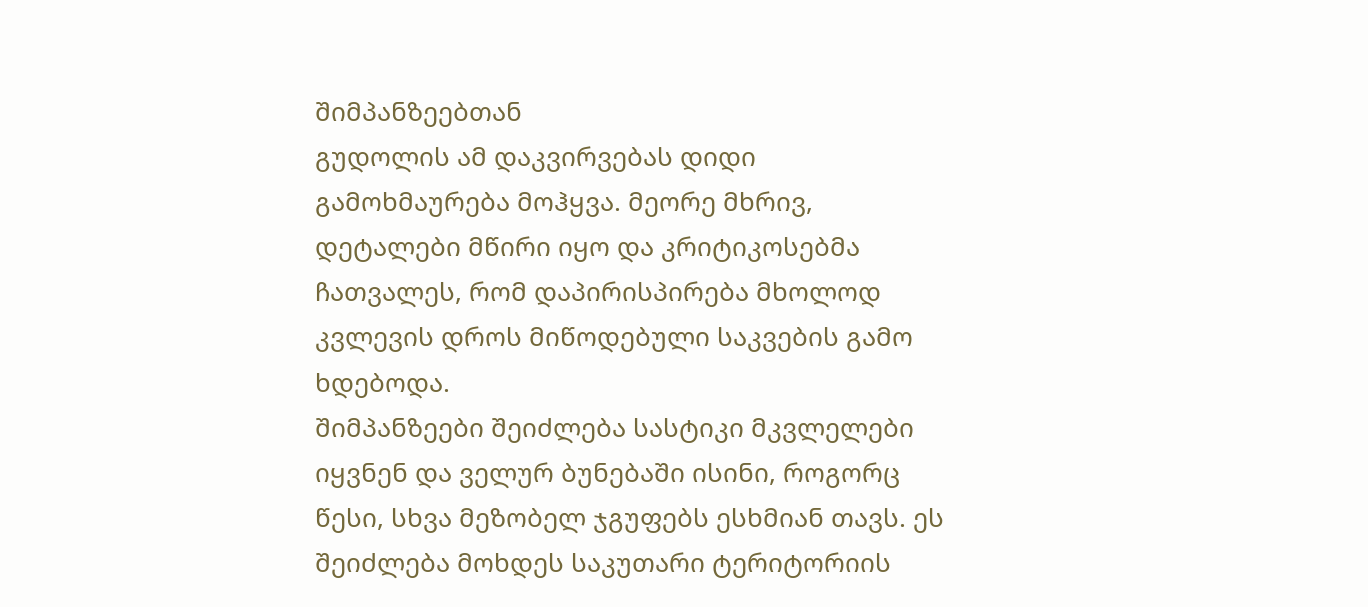შიმპანზეებთან
გუდოლის ამ დაკვირვებას დიდი გამოხმაურება მოჰყვა. მეორე მხრივ, დეტალები მწირი იყო და კრიტიკოსებმა ჩათვალეს, რომ დაპირისპირება მხოლოდ კვლევის დროს მიწოდებული საკვების გამო ხდებოდა.
შიმპანზეები შეიძლება სასტიკი მკვლელები იყვნენ და ველურ ბუნებაში ისინი, როგორც წესი, სხვა მეზობელ ჯგუფებს ესხმიან თავს. ეს შეიძლება მოხდეს საკუთარი ტერიტორიის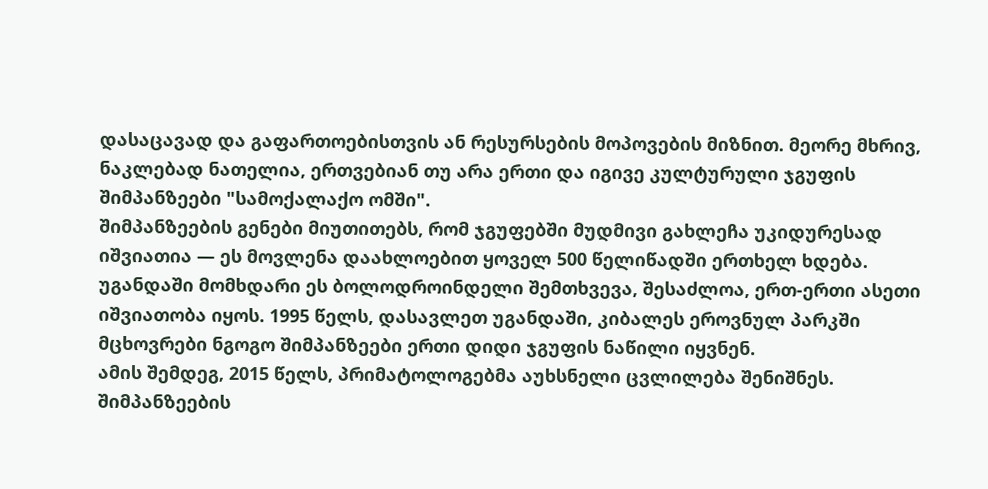დასაცავად და გაფართოებისთვის ან რესურსების მოპოვების მიზნით. მეორე მხრივ, ნაკლებად ნათელია, ერთვებიან თუ არა ერთი და იგივე კულტურული ჯგუფის შიმპანზეები "სამოქალაქო ომში".
შიმპანზეების გენები მიუთითებს, რომ ჯგუფებში მუდმივი გახლეჩა უკიდურესად იშვიათია — ეს მოვლენა დაახლოებით ყოველ 500 წელიწადში ერთხელ ხდება.
უგანდაში მომხდარი ეს ბოლოდროინდელი შემთხვევა, შესაძლოა, ერთ-ერთი ასეთი იშვიათობა იყოს. 1995 წელს, დასავლეთ უგანდაში, კიბალეს ეროვნულ პარკში მცხოვრები ნგოგო შიმპანზეები ერთი დიდი ჯგუფის ნაწილი იყვნენ.
ამის შემდეგ, 2015 წელს, პრიმატოლოგებმა აუხსნელი ცვლილება შენიშნეს. შიმპანზეების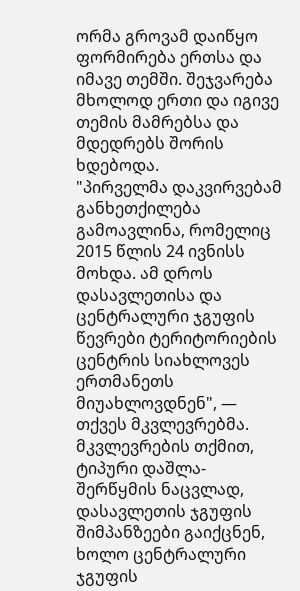ორმა გროვამ დაიწყო ფორმირება ერთსა და იმავე თემში. შეჯვარება მხოლოდ ერთი და იგივე თემის მამრებსა და მდედრებს შორის ხდებოდა.
"პირველმა დაკვირვებამ განხეთქილება გამოავლინა, რომელიც 2015 წლის 24 ივნისს მოხდა. ამ დროს დასავლეთისა და ცენტრალური ჯგუფის წევრები ტერიტორიების ცენტრის სიახლოვეს ერთმანეთს მიუახლოვდნენ", — თქვეს მკვლევრებმა.
მკვლევრების თქმით, ტიპური დაშლა-შერწყმის ნაცვლად, დასავლეთის ჯგუფის შიმპანზეები გაიქცნენ, ხოლო ცენტრალური ჯგუფის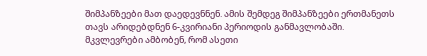შიმპანზეები მათ დაედევნნენ. ამის შემდეგ შიმპანზეები ერთმანეთს თავს არიდებდნენ 6-კვირიანი პერიოდის განმავლობაში. მკვლევრები ამბობენ, რომ ასეთი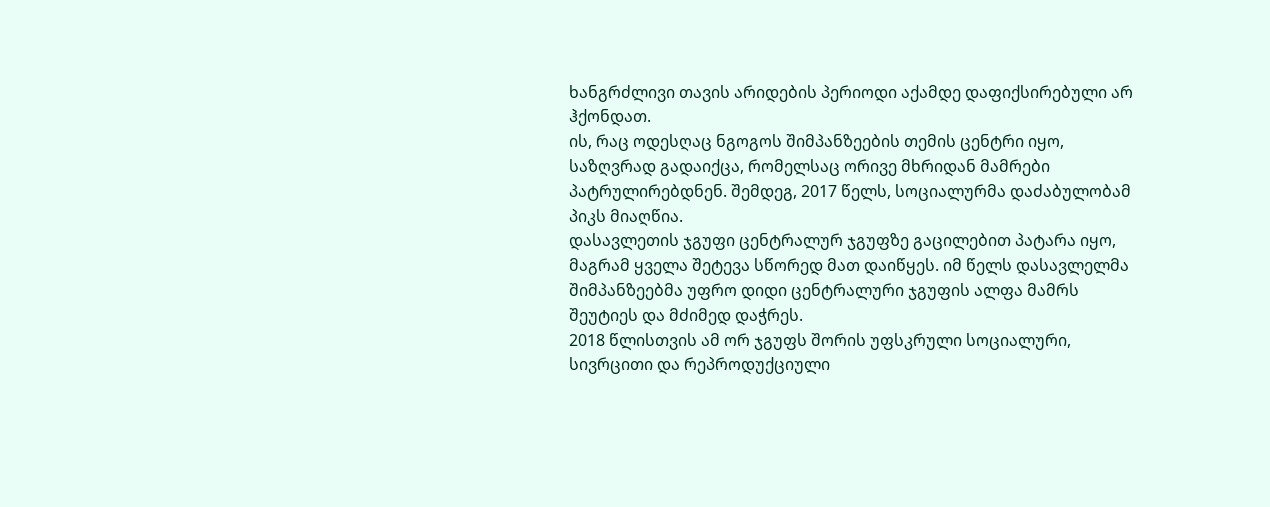ხანგრძლივი თავის არიდების პერიოდი აქამდე დაფიქსირებული არ ჰქონდათ.
ის, რაც ოდესღაც ნგოგოს შიმპანზეების თემის ცენტრი იყო, საზღვრად გადაიქცა, რომელსაც ორივე მხრიდან მამრები პატრულირებდნენ. შემდეგ, 2017 წელს, სოციალურმა დაძაბულობამ პიკს მიაღწია.
დასავლეთის ჯგუფი ცენტრალურ ჯგუფზე გაცილებით პატარა იყო, მაგრამ ყველა შეტევა სწორედ მათ დაიწყეს. იმ წელს დასავლელმა შიმპანზეებმა უფრო დიდი ცენტრალური ჯგუფის ალფა მამრს შეუტიეს და მძიმედ დაჭრეს.
2018 წლისთვის ამ ორ ჯგუფს შორის უფსკრული სოციალური, სივრცითი და რეპროდუქციული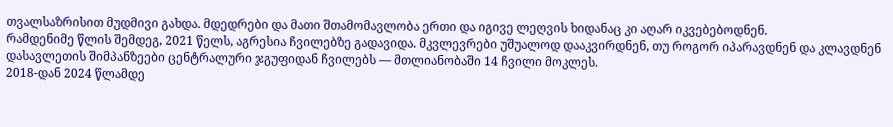თვალსაზრისით მუდმივი გახდა. მდედრები და მათი შთამომავლობა ერთი და იგივე ლეღვის ხიდანაც კი აღარ იკვებებოდნენ.
რამდენიმე წლის შემდეგ, 2021 წელს, აგრესია ჩვილებზე გადავიდა. მკვლევრები უშუალოდ დააკვირდნენ, თუ როგორ იპარავდნენ და კლავდნენ დასავლეთის შიმპანზეები ცენტრალური ჯგუფიდან ჩვილებს — მთლიანობაში 14 ჩვილი მოკლეს.
2018-დან 2024 წლამდე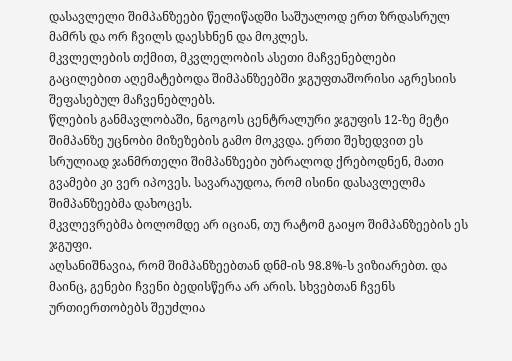დასავლელი შიმპანზეები წელიწადში საშუალოდ ერთ ზრდასრულ მამრს და ორ ჩვილს დაესხნენ და მოკლეს.
მკვლელების თქმით, მკვლელობის ასეთი მაჩვენებლები გაცილებით აღემატებოდა შიმპანზეებში ჯგუფთაშორისი აგრესიის შეფასებულ მაჩვენებლებს.
წლების განმავლობაში, ნგოგოს ცენტრალური ჯგუფის 12-ზე მეტი შიმპანზე უცნობი მიზეზების გამო მოკვდა. ერთი შეხედვით ეს სრულიად ჯანმრთელი შიმპანზეები უბრალოდ ქრებოდნენ, მათი გვამები კი ვერ იპოვეს. სავარაუდოა, რომ ისინი დასავლელმა შიმპანზეებმა დახოცეს.
მკვლევრებმა ბოლომდე არ იციან, თუ რატომ გაიყო შიმპანზეების ეს ჯგუფი.
აღსანიშნავია, რომ შიმპანზეებთან დნმ-ის 98.8%-ს ვიზიარებთ. და მაინც, გენები ჩვენი ბედისწერა არ არის. სხვებთან ჩვენს ურთიერთობებს შეუძლია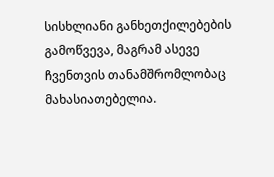სისხლიანი განხეთქილებების გამოწვევა, მაგრამ ასევე ჩვენთვის თანამშრომლობაც მახასიათებელია.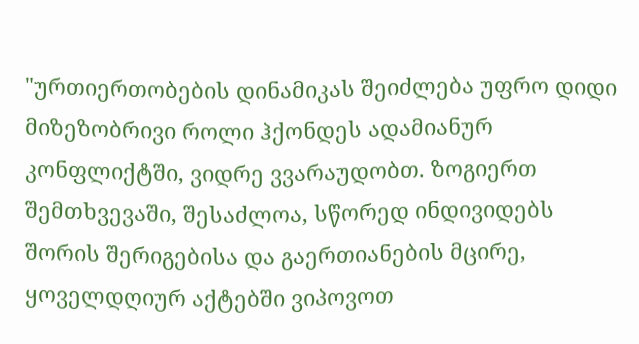"ურთიერთობების დინამიკას შეიძლება უფრო დიდი მიზეზობრივი როლი ჰქონდეს ადამიანურ კონფლიქტში, ვიდრე ვვარაუდობთ. ზოგიერთ შემთხვევაში, შესაძლოა, სწორედ ინდივიდებს შორის შერიგებისა და გაერთიანების მცირე, ყოველდღიურ აქტებში ვიპოვოთ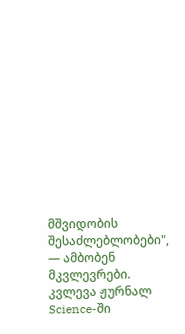მშვიდობის შესაძლებლობები", — ამბობენ მკვლევრები.
კვლევა ჟურნალ Science-ში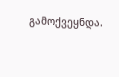გამოქვეყნდა.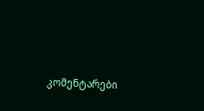კომენტარები